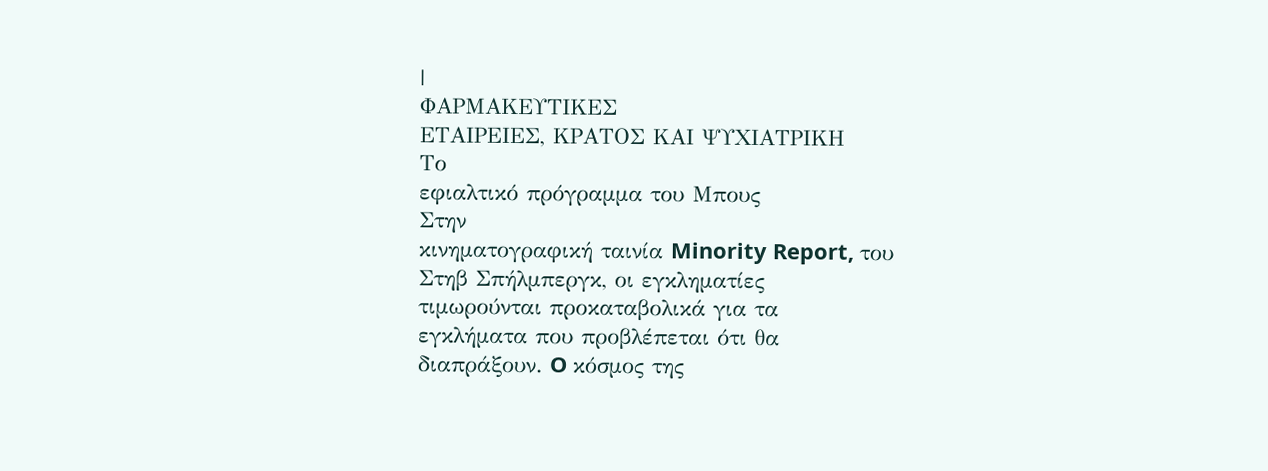|
ΦΑΡΜΑΚΕΥΤΙΚΕΣ
ΕΤΑΙΡΕΙΕΣ, ΚΡΑΤΟΣ ΚΑΙ ΨΥΧΙΑΤΡΙΚΗ
Το
εφιαλτικό πρόγραμμα του Μπους
Στην
κινηματογραφική ταινία Minority Report, του
Στηβ Σπήλμπεργκ, οι εγκληματίες
τιμωρούνται προκαταβολικά για τα
εγκλήματα που προβλέπεται ότι θα
διαπράξουν. O κόσμος της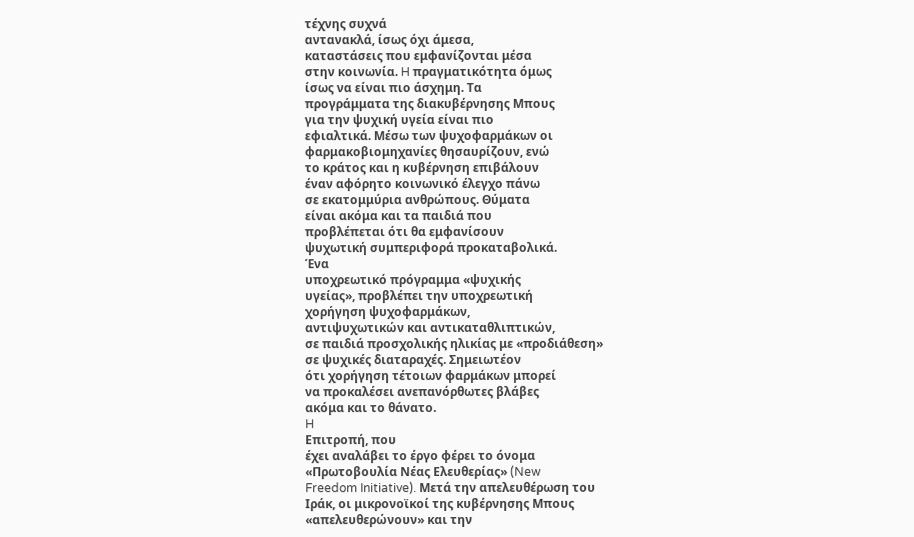τέχνης συχνά
αντανακλά, ίσως όχι άμεσα,
καταστάσεις που εμφανίζονται μέσα
στην κοινωνία. H πραγματικότητα όμως
ίσως να είναι πιο άσχημη. Tα
προγράμματα της διακυβέρνησης Mπους
για την ψυχική υγεία είναι πιο
εφιαλτικά. Mέσω των ψυχοφαρμάκων οι
φαρμακοβιομηχανίες θησαυρίζουν, ενώ
το κράτος και η κυβέρνηση επιβάλουν
έναν αφόρητο κοινωνικό έλεγχο πάνω
σε εκατομμύρια ανθρώπους. Θύματα
είναι ακόμα και τα παιδιά που
προβλέπεται ότι θα εμφανίσουν
ψυχωτική συμπεριφορά προκαταβολικά.
Ένα
υποχρεωτικό πρόγραμμα «ψυχικής
υγείας», προβλέπει την υποχρεωτική
χορήγηση ψυχοφαρμάκων,
αντιψυχωτικών και αντικαταθλιπτικών,
σε παιδιά προσχολικής ηλικίας με «προδιάθεση»
σε ψυχικές διαταραχές. Σημειωτέον
ότι χορήγηση τέτοιων φαρμάκων μπορεί
να προκαλέσει ανεπανόρθωτες βλάβες
ακόμα και το θάνατο.
H
Επιτροπή, που
έχει αναλάβει το έργο φέρει το όνομα
«Πρωτοβουλία Νέας Ελευθερίας» (New
Freedom Initiative). Mετά την απελευθέρωση του
Iράκ, οι μικρονοϊκοί της κυβέρνησης Mπους
«απελευθερώνουν» και την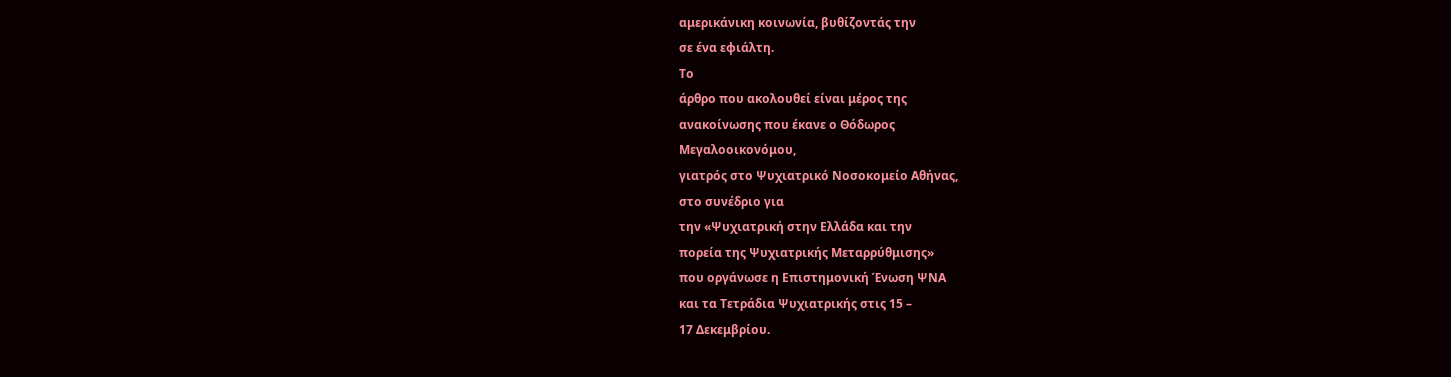αμερικάνικη κοινωνία, βυθίζοντάς την
σε ένα εφιάλτη.
Tο
άρθρο που ακολουθεί είναι μέρος της
ανακοίνωσης που έκανε ο Θόδωρος
Mεγαλοοικονόμου,
γιατρός στο Ψυχιατρικό Nοσοκομείο Aθήνας,
στο συνέδριο για
την «Ψυχιατρική στην Eλλάδα και την
πορεία της Ψυχιατρικής Mεταρρύθμισης»
που οργάνωσε η Eπιστημονική Ένωση ΨNA
και τα Tετράδια Ψυχιατρικής στις 15 –
17 Δεκεμβρίου.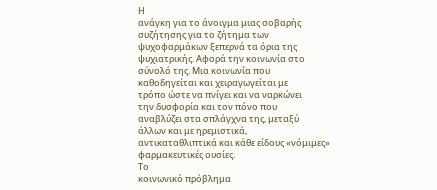Η
ανάγκη για το άνοιγμα μιας σοβαρής
συζήτησης για το ζήτημα των
ψυχοφαρμάκων ξεπερνά τα όρια της
ψυχιατρικής. Aφορά την κοινωνία στο
σύνολό της. Μια κοινωνία που
καθοδηγείται και χειραγωγείται με
τρόπο ώστε να πνίγει και να ναρκώνει
την δυσφορία και τον πόνο που
αναβλύζει στα σπλάγχνα της, μεταξύ
άλλων και με ηρεμιστικά,
αντικαταθλιπτικά και κάθε είδους «νόμιμες»
φαρμακευτικές ουσίες.
Το
κοινωνικό πρόβλημα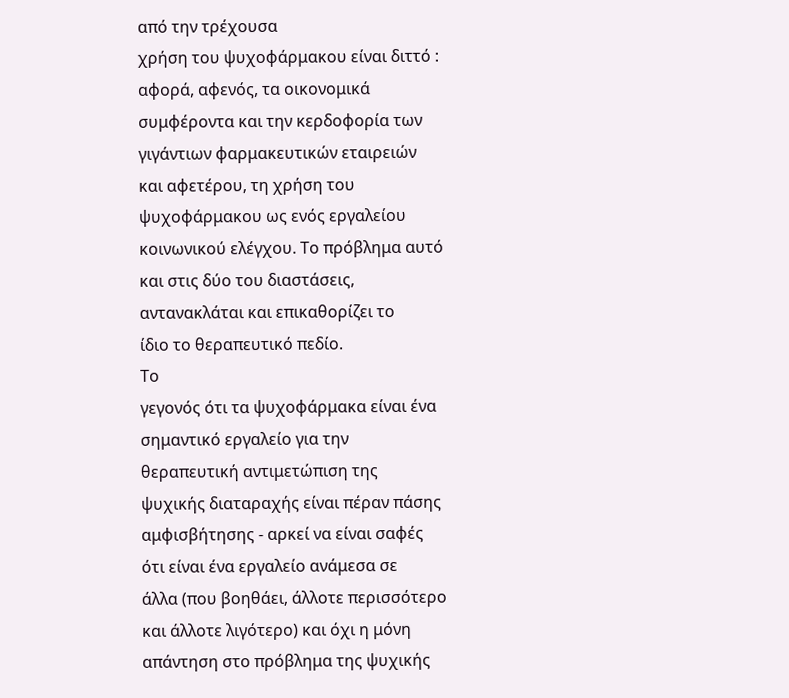από την τρέχουσα
χρήση του ψυχοφάρμακου είναι διττό :
αφορά, αφενός, τα οικονομικά
συμφέροντα και την κερδοφορία των
γιγάντιων φαρμακευτικών εταιρειών
και αφετέρου, τη χρήση του
ψυχοφάρμακου ως ενός εργαλείου
κοινωνικού ελέγχου. Το πρόβλημα αυτό
και στις δύο του διαστάσεις,
αντανακλάται και επικαθορίζει το
ίδιο το θεραπευτικό πεδίο.
Το
γεγονός ότι τα ψυχοφάρμακα είναι ένα
σημαντικό εργαλείο για την
θεραπευτική αντιμετώπιση της
ψυχικής διαταραχής είναι πέραν πάσης
αμφισβήτησης - αρκεί να είναι σαφές
ότι είναι ένα εργαλείο ανάμεσα σε
άλλα (που βοηθάει, άλλοτε περισσότερο
και άλλοτε λιγότερο) και όχι η μόνη
απάντηση στο πρόβλημα της ψυχικής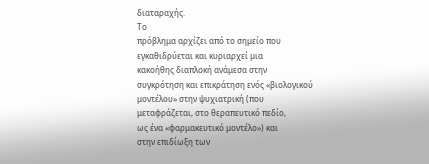διαταραχής.
Το
πρόβλημα αρχίζει από το σημείο που
εγκαθιδρύεται και κυριαρχεί μια
κακοήθης διαπλοκή ανάμεσα στην
συγκρότηση και επικράτηση ενός «βιολογικού
μοντέλου» στην ψυχιατρική (που
μεταφράζεται, στο θεραπευτικό πεδίο,
ως ένα «φαρμακευτικό μοντέλο») και
στην επιδίωξη των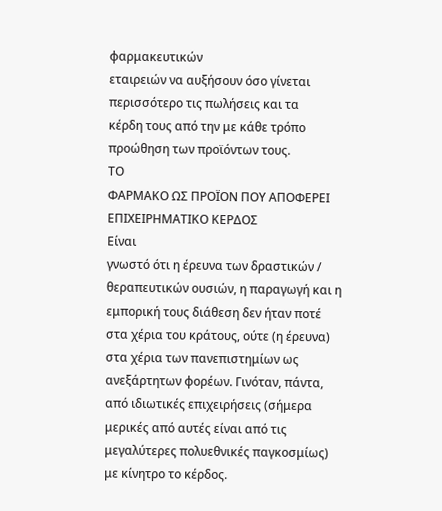φαρμακευτικών
εταιρειών να αυξήσουν όσο γίνεται
περισσότερο τις πωλήσεις και τα
κέρδη τους από την με κάθε τρόπο
προώθηση των προϊόντων τους.
ΤΟ
ΦΑΡΜΑΚΟ ΩΣ ΠΡΟΪΟΝ ΠΟΥ ΑΠΟΦΕΡΕΙ
ΕΠΙΧΕΙΡΗΜΑΤΙΚΟ ΚΕΡΔΟΣ
Είναι
γνωστό ότι η έρευνα των δραστικών /
θεραπευτικών ουσιών, η παραγωγή και η
εμπορική τους διάθεση δεν ήταν ποτέ
στα χέρια του κράτους, ούτε (η έρευνα)
στα χέρια των πανεπιστημίων ως
ανεξάρτητων φορέων. Γινόταν, πάντα,
από ιδιωτικές επιχειρήσεις (σήμερα
μερικές από αυτές είναι από τις
μεγαλύτερες πολυεθνικές παγκοσμίως)
με κίνητρο το κέρδος.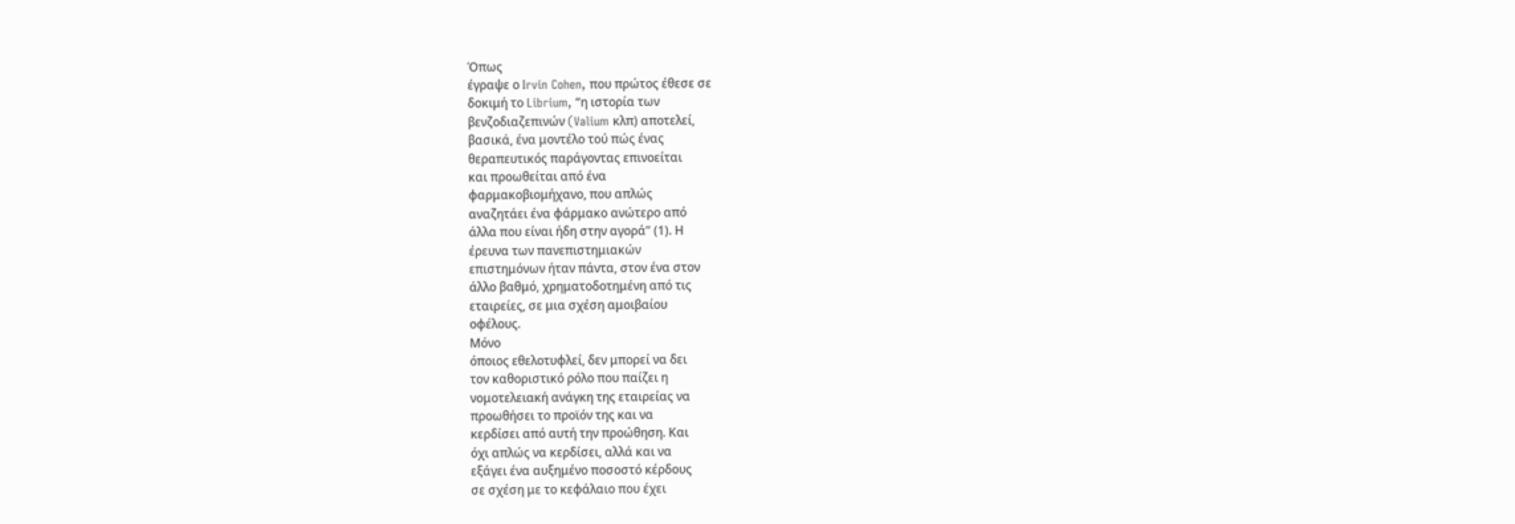Όπως
έγραψε ο Irvin Cohen, που πρώτος έθεσε σε
δοκιμή το Librium, “η ιστορία των
βενζοδιαζεπινών (Valium κλπ) αποτελεί,
βασικά, ένα μοντέλο τού πώς ένας
θεραπευτικός παράγοντας επινοείται
και προωθείται από ένα
φαρμακοβιομήχανο, που απλώς
αναζητάει ένα φάρμακο ανώτερο από
άλλα που είναι ήδη στην αγορά” (1). Η
έρευνα των πανεπιστημιακών
επιστημόνων ήταν πάντα, στον ένα στον
άλλο βαθμό, χρηματοδοτημένη από τις
εταιρείες, σε μια σχέση αμοιβαίου
οφέλους.
Μόνο
όποιος εθελοτυφλεί, δεν μπορεί να δει
τον καθοριστικό ρόλο που παίζει η
νομοτελειακή ανάγκη της εταιρείας να
προωθήσει το προϊόν της και να
κερδίσει από αυτή την προώθηση. Και
όχι απλώς να κερδίσει, αλλά και να
εξάγει ένα αυξημένο ποσοστό κέρδους
σε σχέση με το κεφάλαιο που έχει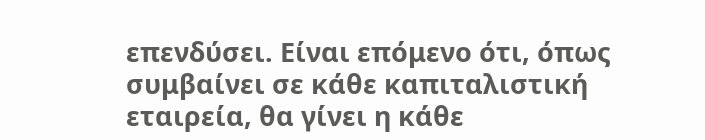επενδύσει. Είναι επόμενο ότι, όπως
συμβαίνει σε κάθε καπιταλιστική
εταιρεία, θα γίνει η κάθε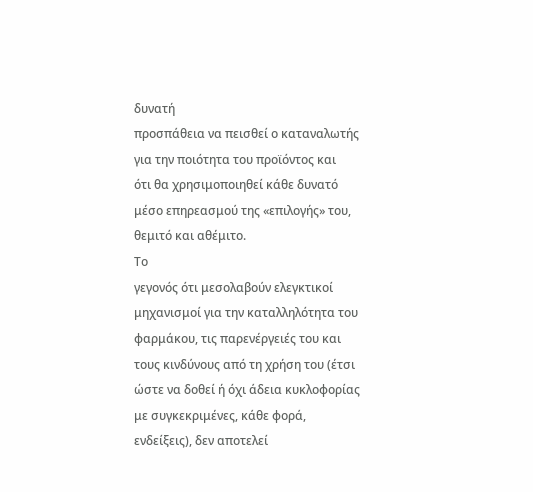δυνατή
προσπάθεια να πεισθεί ο καταναλωτής
για την ποιότητα του προϊόντος και
ότι θα χρησιμοποιηθεί κάθε δυνατό
μέσο επηρεασμού της «επιλογής» του,
θεμιτό και αθέμιτο.
Το
γεγονός ότι μεσολαβούν ελεγκτικοί
μηχανισμοί για την καταλληλότητα του
φαρμάκου, τις παρενέργειές του και
τους κινδύνους από τη χρήση του (έτσι
ώστε να δοθεί ή όχι άδεια κυκλοφορίας
με συγκεκριμένες, κάθε φορά,
ενδείξεις), δεν αποτελεί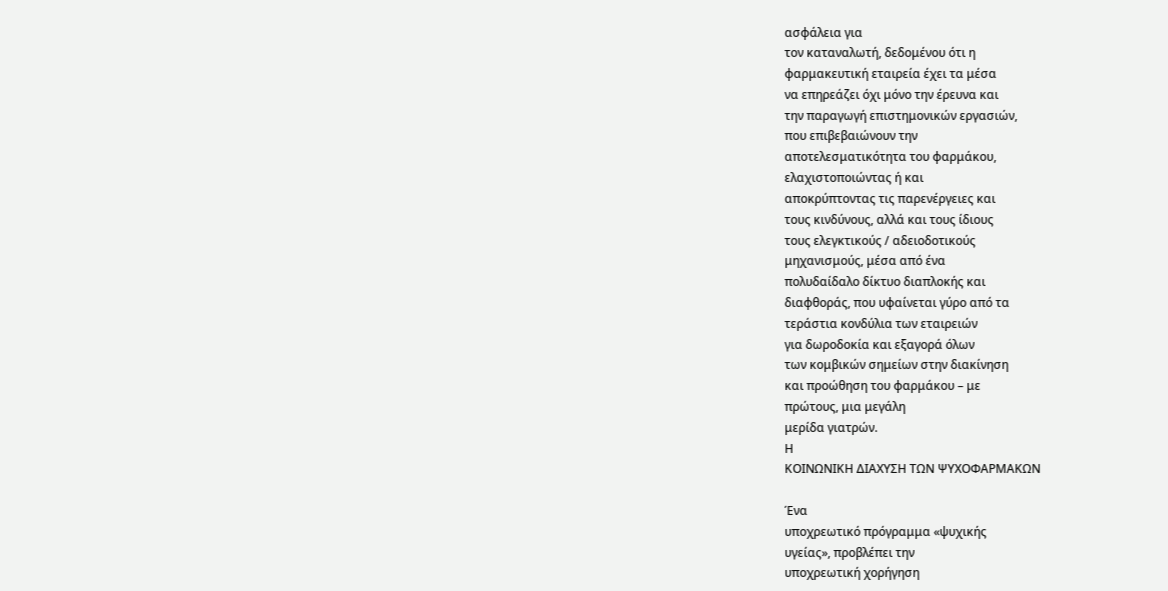ασφάλεια για
τον καταναλωτή, δεδομένου ότι η
φαρμακευτική εταιρεία έχει τα μέσα
να επηρεάζει όχι μόνο την έρευνα και
την παραγωγή επιστημονικών εργασιών,
που επιβεβαιώνουν την
αποτελεσματικότητα του φαρμάκου,
ελαχιστοποιώντας ή και
αποκρύπτοντας τις παρενέργειες και
τους κινδύνους, αλλά και τους ίδιους
τους ελεγκτικούς / αδειοδοτικούς
μηχανισμούς, μέσα από ένα
πολυδαίδαλο δίκτυο διαπλοκής και
διαφθοράς, που υφαίνεται γύρο από τα
τεράστια κονδύλια των εταιρειών
για δωροδοκία και εξαγορά όλων
των κομβικών σημείων στην διακίνηση
και προώθηση του φαρμάκου – με
πρώτους, μια μεγάλη
μερίδα γιατρών.
Η
ΚΟΙΝΩΝΙΚΗ ΔΙΑΧΥΣΗ ΤΩΝ ΨΥΧΟΦΑΡΜΑΚΩΝ

Ένα
υποχρεωτικό πρόγραμμα «ψυχικής
υγείας», προβλέπει την
υποχρεωτική χορήγηση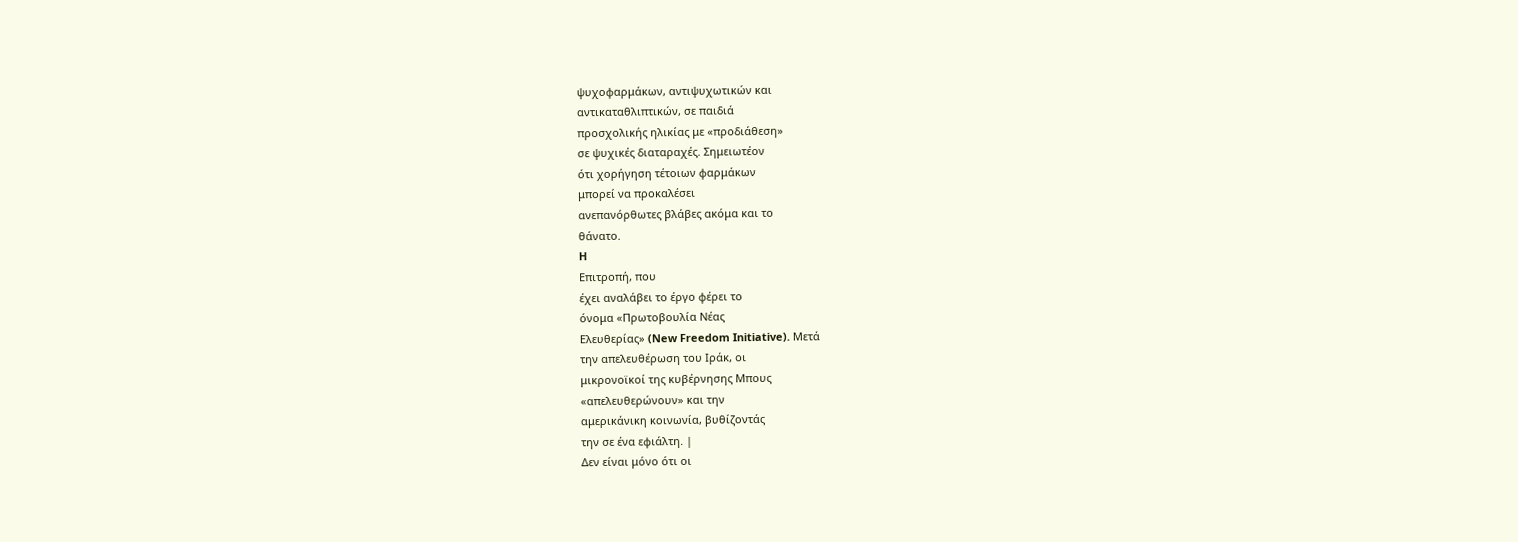ψυχοφαρμάκων, αντιψυχωτικών και
αντικαταθλιπτικών, σε παιδιά
προσχολικής ηλικίας με «προδιάθεση»
σε ψυχικές διαταραχές. Σημειωτέον
ότι χορήγηση τέτοιων φαρμάκων
μπορεί να προκαλέσει
ανεπανόρθωτες βλάβες ακόμα και το
θάνατο.
H
Επιτροπή, που
έχει αναλάβει το έργο φέρει το
όνομα «Πρωτοβουλία Νέας
Ελευθερίας» (New Freedom Initiative). Mετά
την απελευθέρωση του Iράκ, οι
μικρονοϊκοί της κυβέρνησης Mπους
«απελευθερώνουν» και την
αμερικάνικη κοινωνία, βυθίζοντάς
την σε ένα εφιάλτη. |
Δεν είναι μόνο ότι οι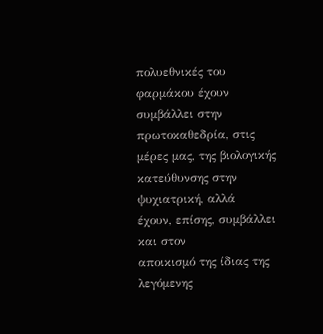πολυεθνικές του φαρμάκου έχουν
συμβάλλει στην πρωτοκαθεδρία, στις
μέρες μας, της βιολογικής
κατεύθυνσης στην ψυχιατρική, αλλά
έχουν, επίσης, συμβάλλει και στον
αποικισμό της ίδιας της λεγόμενης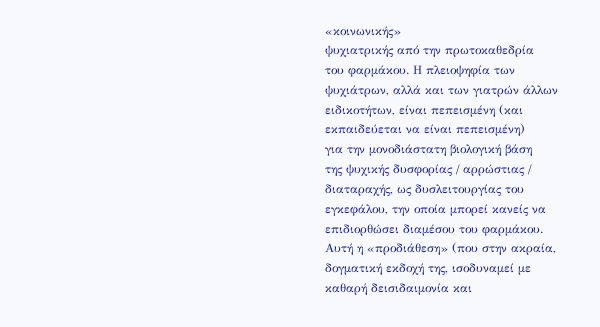«κοινωνικής»
ψυχιατρικής από την πρωτοκαθεδρία
του φαρμάκου. Η πλειοψηφία των
ψυχιάτρων, αλλά και των γιατρών άλλων
ειδικοτήτων, είναι πεπεισμένη (και
εκπαιδεύεται να είναι πεπεισμένη)
για την μονοδιάστατη βιολογική βάση
της ψυχικής δυσφορίας / αρρώστιας /
διαταραχής, ως δυσλειτουργίας του
εγκεφάλου, την οποία μπορεί κανείς να
επιδιορθώσει διαμέσου του φαρμάκου.
Αυτή η «προδιάθεση» (που στην ακραία,
δογματική εκδοχή της, ισοδυναμεί με
καθαρή δεισιδαιμονία και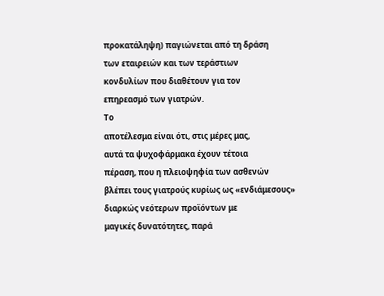προκατάληψη) παγιώνεται από τη δράση
των εταιρειών και των τεράστιων
κονδυλίων που διαθέτουν για τον
επηρεασμό των γιατρών.
Το
αποτέλεσμα είναι ότι, στις μέρες μας,
αυτά τα ψυχοφάρμακα έχουν τέτοια
πέραση, που η πλειοψηφία των ασθενών
βλέπει τους γιατρούς κυρίως ως «ενδιάμεσους»
διαρκώς νεότερων προϊόντων με
μαγικές δυνατότητες, παρά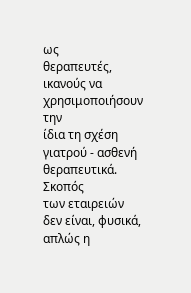ως
θεραπευτές, ικανούς να
χρησιμοποιήσουν την
ίδια τη σχέση γιατρού - ασθενή
θεραπευτικά.
Σκοπός
των εταιρειών δεν είναι, φυσικά,
απλώς η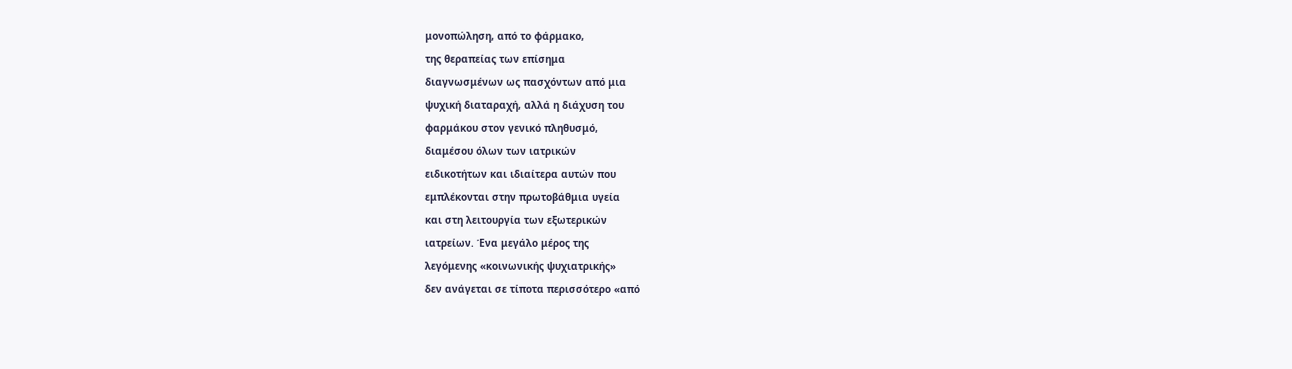μονοπώληση, από το φάρμακο,
της θεραπείας των επίσημα
διαγνωσμένων ως πασχόντων από μια
ψυχική διαταραχή, αλλά η διάχυση του
φαρμάκου στον γενικό πληθυσμό,
διαμέσου όλων των ιατρικών
ειδικοτήτων και ιδιαίτερα αυτών που
εμπλέκονται στην πρωτοβάθμια υγεία
και στη λειτουργία των εξωτερικών
ιατρείων. Ένα μεγάλο μέρος της
λεγόμενης «κοινωνικής ψυχιατρικής»
δεν ανάγεται σε τίποτα περισσότερο «από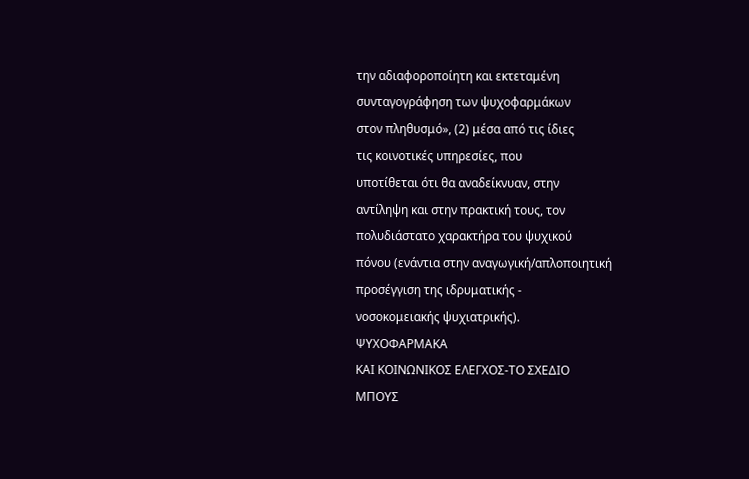την αδιαφοροποίητη και εκτεταμένη
συνταγογράφηση των ψυχοφαρμάκων
στον πληθυσμό», (2) μέσα από τις ίδιες
τις κοινοτικές υπηρεσίες, που
υποτίθεται ότι θα αναδείκνυαν, στην
αντίληψη και στην πρακτική τους, τον
πολυδιάστατο χαρακτήρα του ψυχικού
πόνου (ενάντια στην αναγωγική/απλοποιητική
προσέγγιση της ιδρυματικής -
νοσοκομειακής ψυχιατρικής).
ΨΥΧΟΦΑΡΜΑΚΑ
ΚΑΙ ΚΟΙΝΩΝΙΚΟΣ ΕΛΕΓΧΟΣ-ΤΟ ΣΧΕΔΙΟ
ΜΠΟΥΣ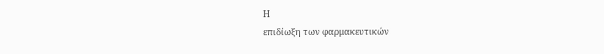Η
επιδίωξη των φαρμακευτικών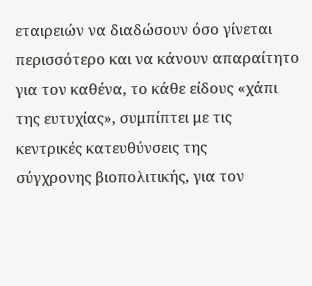εταιρειών να διαδώσουν όσο γίνεται
περισσότερο και να κάνουν απαραίτητο
για τον καθένα, το κάθε είδους «χάπι
της ευτυχίας», συμπίπτει με τις
κεντρικές κατευθύνσεις της
σύγχρονης βιοπολιτικής, για τον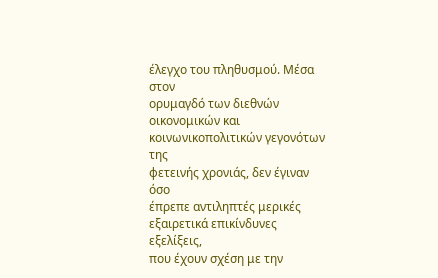έλεγχο του πληθυσμού. Μέσα στον
ορυμαγδό των διεθνών οικονομικών και
κοινωνικοπολιτικών γεγονότων της
φετεινής χρονιάς, δεν έγιναν όσο
έπρεπε αντιληπτές μερικές
εξαιρετικά επικίνδυνες εξελίξεις,
που έχουν σχέση με την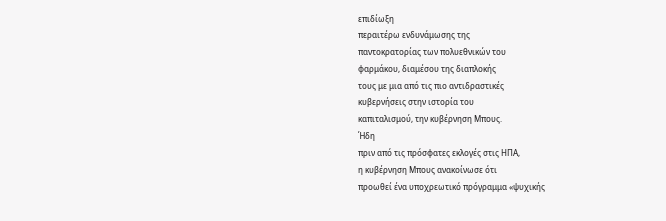επιδίωξη
περαιτέρω ενδυνάμωσης της
παντοκρατορίας των πολυεθνικών του
φαρμάκου, διαμέσου της διαπλοκής
τους με μια από τις πιο αντιδραστικές
κυβερνήσεις στην ιστορία του
καπιταλισμού, την κυβέρνηση Μπους.
Ήδη
πριν από τις πρόσφατες εκλογές στις HΠΑ,
η κυβέρνηση Μπους ανακοίνωσε ότι
προωθεί ένα υποχρεωτικό πρόγραμμα «ψυχικής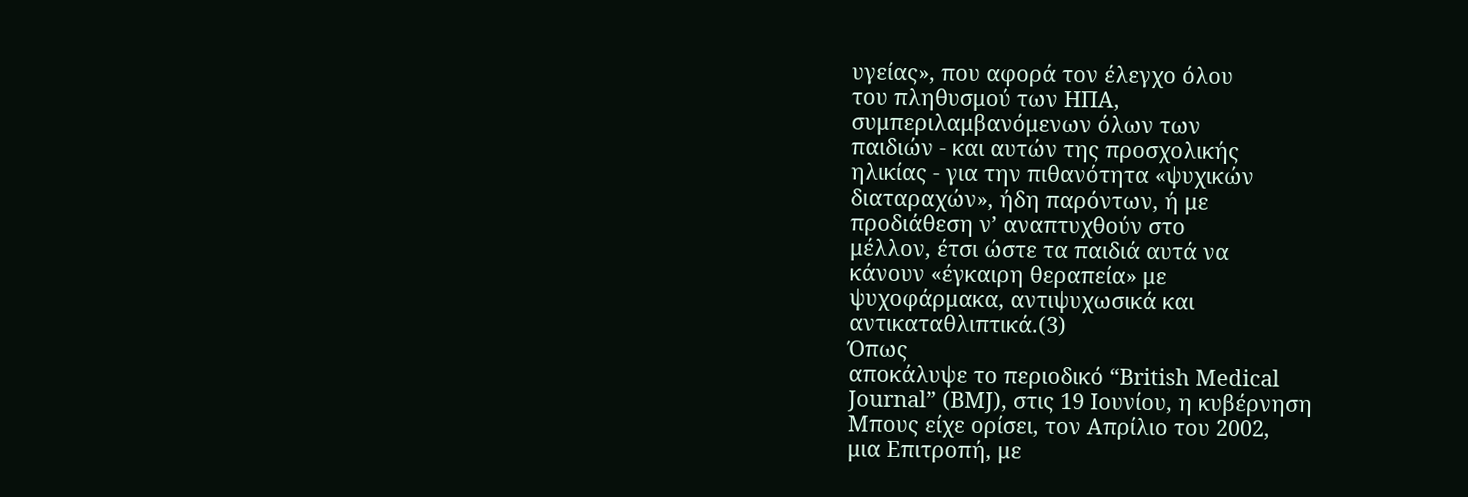υγείας», που αφορά τον έλεγχο όλου
του πληθυσμού των HΠΑ,
συμπεριλαμβανόμενων όλων των
παιδιών - και αυτών της προσχολικής
ηλικίας - για την πιθανότητα «ψυχικών
διαταραχών», ήδη παρόντων, ή με
προδιάθεση ν’ αναπτυχθούν στο
μέλλον, έτσι ώστε τα παιδιά αυτά να
κάνουν «έγκαιρη θεραπεία» με
ψυχοφάρμακα, αντιψυχωσικά και
αντικαταθλιπτικά.(3)
Όπως
αποκάλυψε το περιοδικό “British Medical
Journal” (BMJ), στις 19 Ιουνίου, η κυβέρνηση
Μπους είχε ορίσει, τον Απρίλιο του 2002,
μια Επιτροπή, με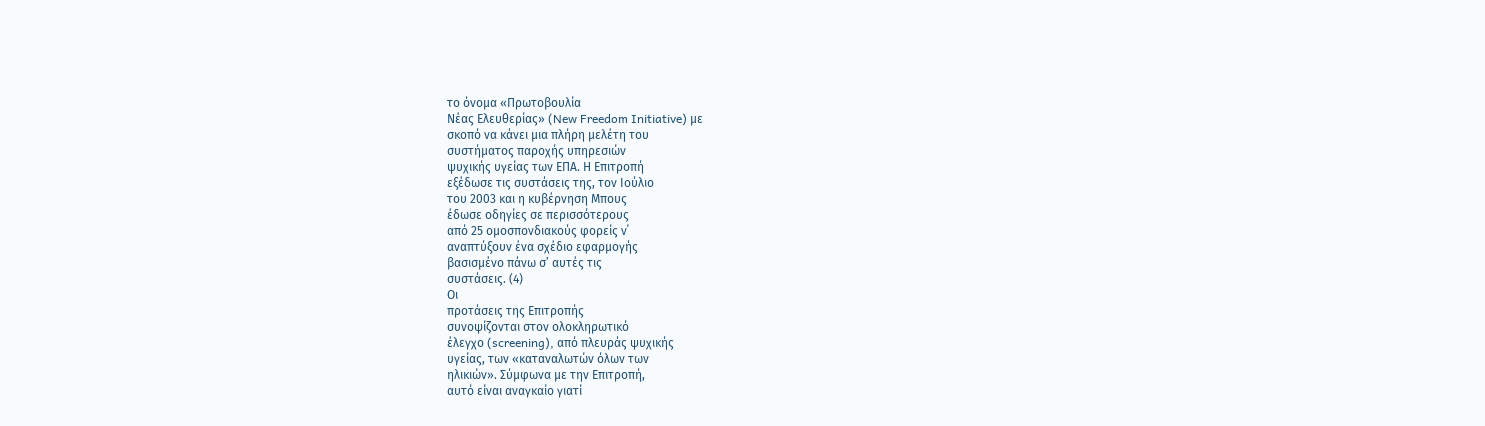το όνομα «Πρωτοβουλία
Νέας Ελευθερίας» (New Freedom Initiative) με
σκοπό να κάνει μια πλήρη μελέτη του
συστήματος παροχής υπηρεσιών
ψυχικής υγείας των ΕΠΑ. Η Επιτροπή
εξέδωσε τις συστάσεις της, τον Ιούλιο
του 2003 και η κυβέρνηση Μπους
έδωσε οδηγίες σε περισσότερους
από 25 ομοσπονδιακούς φορείς ν΄
αναπτύξουν ένα σχέδιο εφαρμογής
βασισμένο πάνω σ’ αυτές τις
συστάσεις. (4)
Οι
προτάσεις της Επιτροπής
συνοψίζονται στον ολοκληρωτικό
έλεγχο (screening), από πλευράς ψυχικής
υγείας, των «καταναλωτών όλων των
ηλικιών». Σύμφωνα με την Επιτροπή,
αυτό είναι αναγκαίο γιατί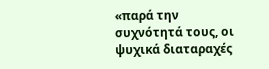«παρά την
συχνότητά τους, οι ψυχικά διαταραχές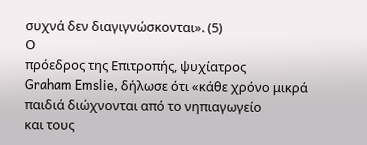συχνά δεν διαγιγνώσκονται». (5)
Ο
πρόεδρος της Επιτροπής, ψυχίατρος
Graham Emslie, δήλωσε ότι «κάθε χρόνο μικρά
παιδιά διώχνονται από το νηπιαγωγείο
και τους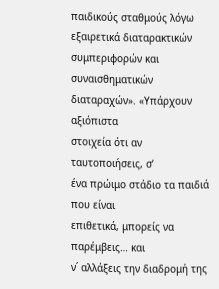παιδικούς σταθμούς λόγω
εξαιρετικά διαταρακτικών
συμπεριφορών και συναισθηματικών
διαταραχών». «Υπάρχουν αξιόπιστα
στοιχεία ότι αν ταυτοποιήσεις, σ’
ένα πρώιμο στάδιο τα παιδιά που είναι
επιθετικά, μπορείς να παρέμβεις… και
ν΄ αλλάξεις την διαδρομή της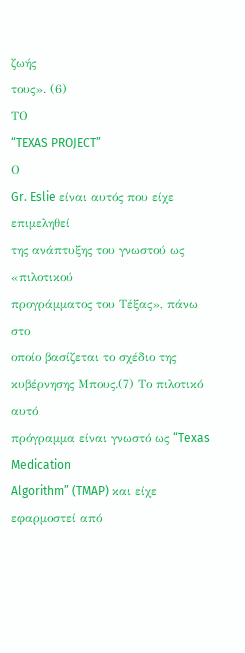ζωής
τους». (6)
ΤΟ
“TEXAS PROJECT”
Ο
Gr. Eslie είναι αυτός που είχε επιμεληθεί
της ανάπτυξης του γνωστού ως «πιλοτικού
προγράμματος του Τέξας», πάνω στο
οποίο βασίζεται το σχέδιο της
κυβέρνησης Μπους.(7) Το πιλοτικό αυτό
πρόγραμμα είναι γνωστό ως “Texas Medication
Algorithm” (TMAP) και είχε εφαρμοστεί από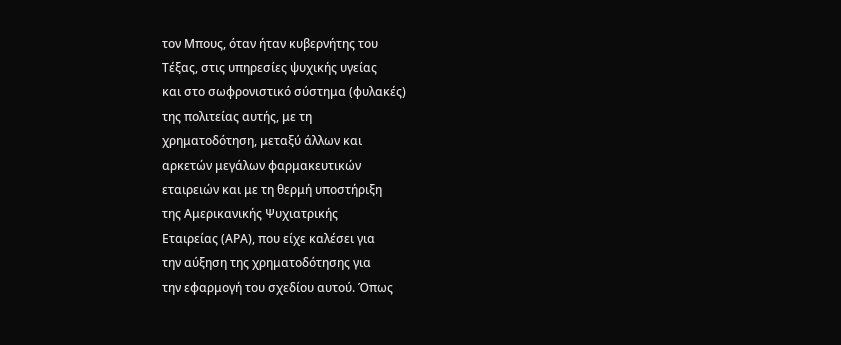τον Μπους, όταν ήταν κυβερνήτης του
Τέξας, στις υπηρεσίες ψυχικής υγείας
και στο σωφρονιστικό σύστημα (φυλακές)
της πολιτείας αυτής, με τη
χρηματοδότηση, μεταξύ άλλων και
αρκετών μεγάλων φαρμακευτικών
εταιρειών και με τη θερμή υποστήριξη
της Αμερικανικής Ψυχιατρικής
Εταιρείας (ΑΡΑ), που είχε καλέσει για
την αύξηση της χρηματοδότησης για
την εφαρμογή του σχεδίου αυτού. Όπως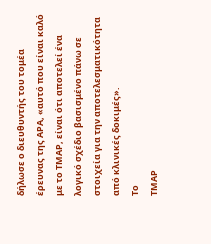δήλωσε ο διευθυντής του τομέα
έρευνας της ΑΡΑ, «αυτό που είναι καλό
με το ΤΜΑΡ, είναι ότι αποτελεί ένα
λογικό σχέδιο βασισμένο πάνω σε
στοιχεία για την αποτελεσματικότητα
από κλινικές δοκιμές».
Το
ΤΜΑΡ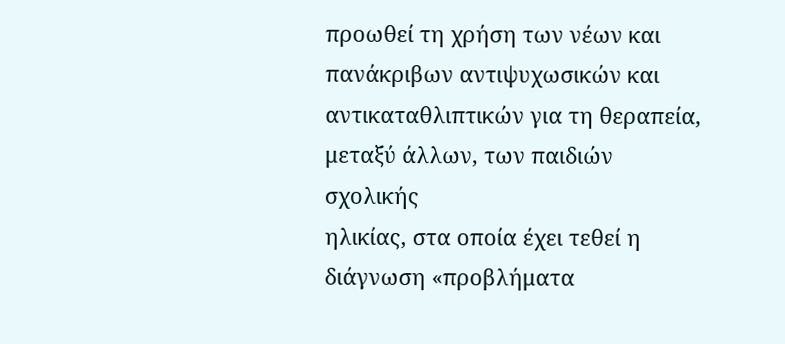προωθεί τη χρήση των νέων και
πανάκριβων αντιψυχωσικών και
αντικαταθλιπτικών για τη θεραπεία,
μεταξύ άλλων, των παιδιών σχολικής
ηλικίας, στα οποία έχει τεθεί η
διάγνωση «προβλήματα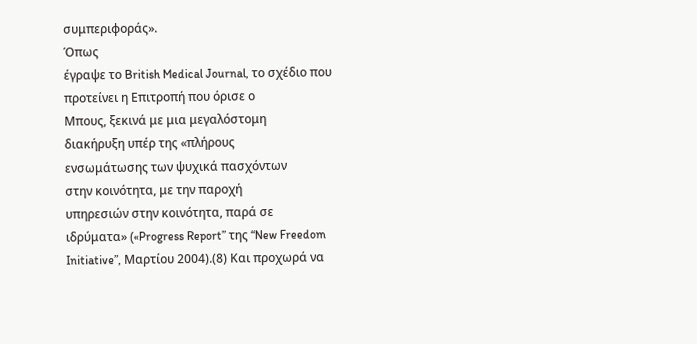συμπεριφοράς».
Όπως
έγραψε το British Medical Journal, το σχέδιο που
προτείνει η Επιτροπή που όρισε ο
Μπους, ξεκινά με μια μεγαλόστομη
διακήρυξη υπέρ της «πλήρους
ενσωμάτωσης των ψυχικά πασχόντων
στην κοινότητα, με την παροχή
υπηρεσιών στην κοινότητα, παρά σε
ιδρύματα» («Progress Report” της “New Freedom
Initiative”, Μαρτίου 2004).(8) Και προχωρά να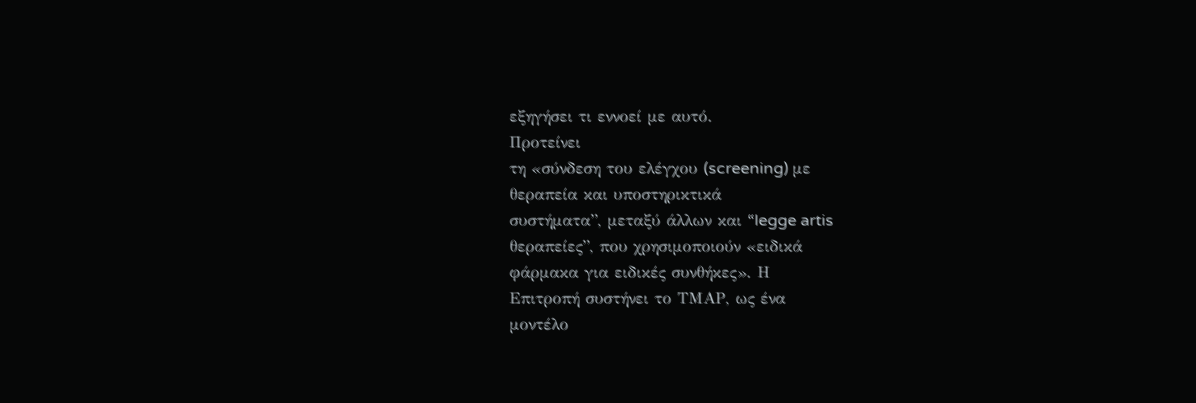εξηγήσει τι εννοεί με αυτό.
Προτείνει
τη «σύνδεση του ελέγχου (screening) με
θεραπεία και υποστηρικτικά
συστήματα”, μεταξύ άλλων και “legge artis
θεραπείες”, που χρησιμοποιούν «ειδικά
φάρμακα για ειδικές συνθήκες». Η
Επιτροπή συστήνει το ΤΜΑΡ, ως ένα
μοντέλο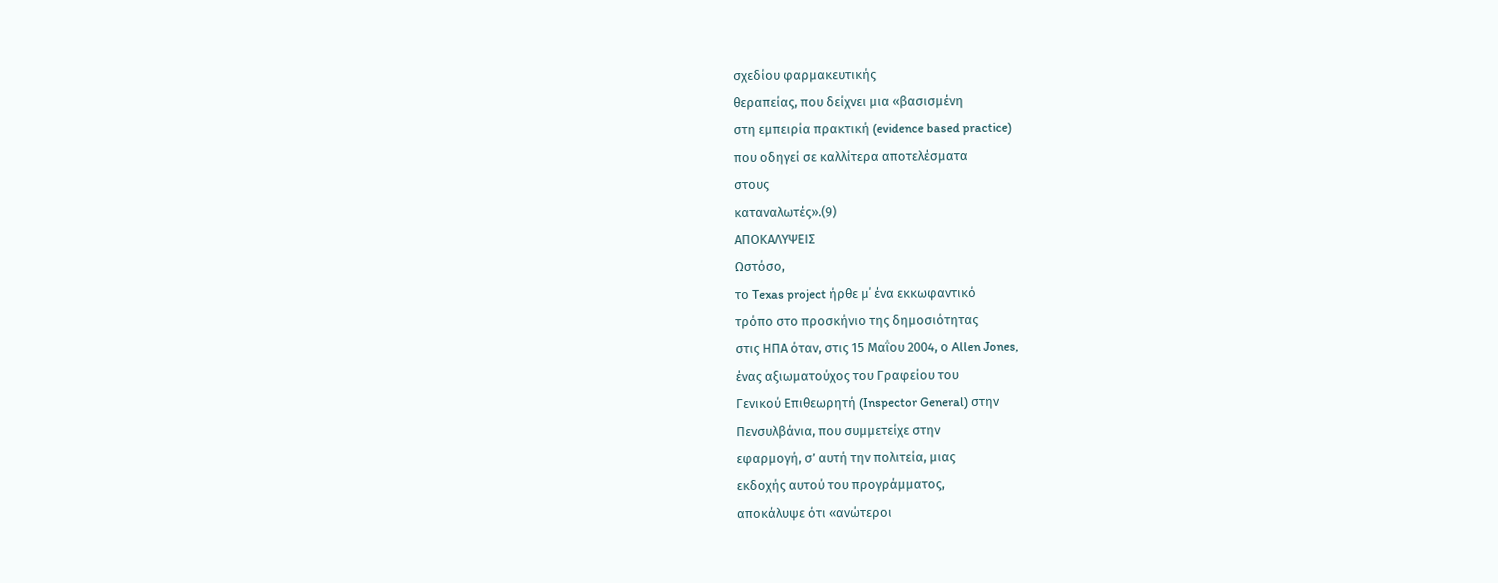σχεδίου φαρμακευτικής
θεραπείας, που δείχνει μια «βασισμένη
στη εμπειρία πρακτική (evidence based practice)
που οδηγεί σε καλλίτερα αποτελέσματα
στους
καταναλωτές».(9)
ΑΠΟΚΑΛΥΨΕΙΣ
Ωστόσο,
το Texas project ήρθε μ΄ ένα εκκωφαντικό
τρόπο στο προσκήνιο της δημοσιότητας
στις HΠΑ όταν, στις 15 Mαΐου 2004, ο Allen Jones,
ένας αξιωματούχος του Γραφείου του
Γενικού Επιθεωρητή (Inspector General) στην
Πενσυλβάνια, που συμμετείχε στην
εφαρμογή, σ’ αυτή την πολιτεία, μιας
εκδοχής αυτού του προγράμματος,
αποκάλυψε ότι «ανώτεροι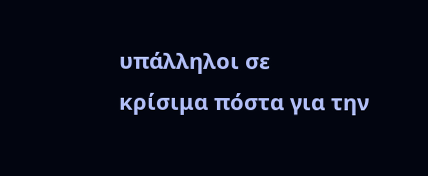υπάλληλοι σε
κρίσιμα πόστα για την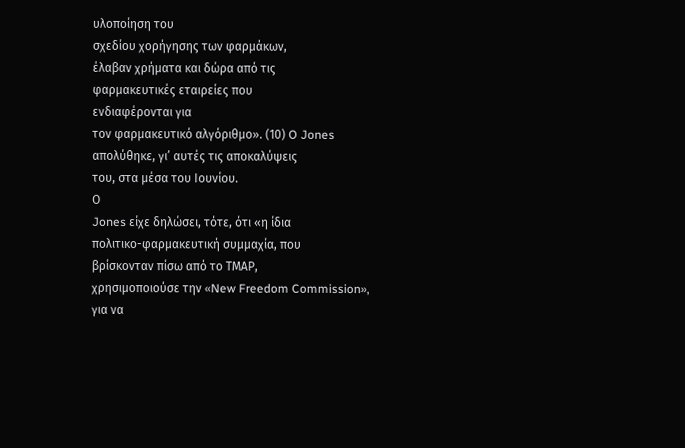υλοποίηση του
σχεδίου χορήγησης των φαρμάκων,
έλαβαν χρήματα και δώρα από τις
φαρμακευτικές εταιρείες που
ενδιαφέρονται για
τον φαρμακευτικό αλγόριθμο». (10) O Jones
απολύθηκε, γι’ αυτές τις αποκαλύψεις
του, στα μέσα του Ιουνίου.
Ο
Jones είχε δηλώσει, τότε, ότι «η ίδια
πολιτικο-φαρμακευτική συμμαχία, που
βρίσκονταν πίσω από το ΤΜΑΡ,
χρησιμοποιούσε την «New Freedom Commission»,
για να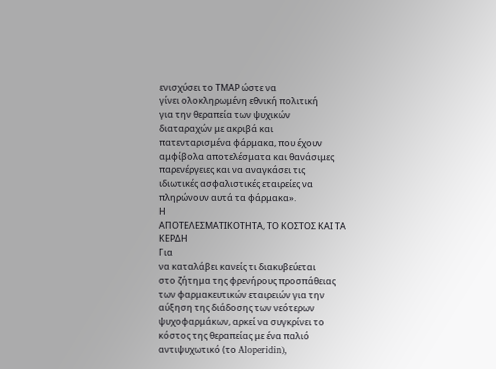ενισχύσει το ΤΜΑΡ ώστε να
γίνει ολοκληρωμένη εθνική πολιτική
για την θεραπεία των ψυχικών
διαταραχών με ακριβά και
πατενταρισμένα φάρμακα, που έχουν
αμφίβολα αποτελέσματα και θανάσιμες
παρενέργειες και να αναγκάσει τις
ιδιωτικές ασφαλιστικές εταιρείες να
πληρώνουν αυτά τα φάρμακα».
Η
ΑΠΟΤΕΛΕΣΜΑΤΙΚΟΤΗΤΑ, ΤΟ ΚΟΣΤΟΣ ΚΑΙ ΤΑ
ΚΕΡΔΗ
Για
να καταλάβει κανείς τι διακυβεύεται
στο ζήτημα της φρενήρους προσπάθειας
των φαρμακευτικών εταιρειών για την
αύξηση της διάδοσης των νεότερων
ψυχοφαρμάκων, αρκεί να συγκρίνει το
κόστος της θεραπείας με ένα παλιό
αντιψυχωτικό (το Aloperidin),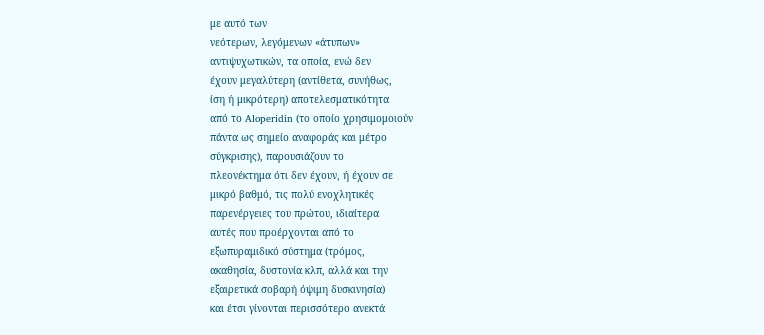με αυτό των
νεότερων, λεγόμενων «άτυπων»
αντιψυχωτικών, τα οποία, ενώ δεν
έχουν μεγαλύτερη (αντίθετα, συνήθως,
ίση ή μικρότερη) αποτελεσματικότητα
από το Aloperidin (το οποίο χρησιμομοιούν
πάντα ως σημείο αναφοράς και μέτρο
σύγκρισης), παρουσιάζουν το
πλεονέκτημα ότι δεν έχουν, ή έχουν σε
μικρό βαθμό, τις πολύ ενοχλητικές
παρενέργειες του πρώτου, ιδιαίτερα
αυτές που προέρχονται από το
εξωπυραμιδικό σύστημα (τρόμος,
ακαθησία, δυστονία κλπ, αλλά και την
εξαιρετικά σοβαρή όψιμη δυσκινησία)
και έτσι γίνονται περισσότερο ανεκτά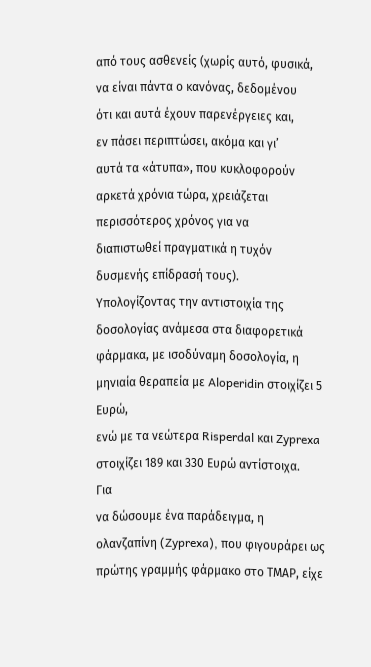από τους ασθενείς (χωρίς αυτό, φυσικά,
να είναι πάντα ο κανόνας, δεδομένου
ότι και αυτά έχουν παρενέργειες και,
εν πάσει περιπτώσει, ακόμα και γι’
αυτά τα «άτυπα», που κυκλοφορούν
αρκετά χρόνια τώρα, χρειάζεται
περισσότερος χρόνος για να
διαπιστωθεί πραγματικά η τυχόν
δυσμενής επίδρασή τους).
Υπολογίζοντας την αντιστοιχία της
δοσολογίας ανάμεσα στα διαφορετικά
φάρμακα, με ισοδύναμη δοσολογία, η
μηνιαία θεραπεία με Aloperidin στοιχίζει 5
Ευρώ,
ενώ με τα νεώτερα Risperdal και Zyprexa
στοιχίζει 189 και 330 Ευρώ αντίστοιχα.
Για
να δώσουμε ένα παράδειγμα, η
ολανζαπίνη (Zyprexa), που φιγουράρει ως
πρώτης γραμμής φάρμακο στο ΤΜΑΡ, είχε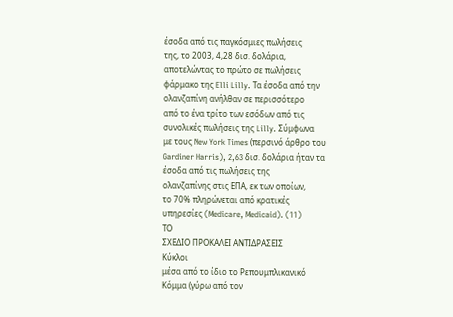έσοδα από τις παγκόσμιες πωλήσεις
της, το 2003, 4,28 δισ. δολάρια,
αποτελώντας το πρώτο σε πωλήσεις
φάρμακο της Elli Lilly. Τα έσοδα από την
ολανζαπίνη ανήλθαν σε περισσότερο
από το ένα τρίτο των εσόδων από τις
συνολικές πωλήσεις της Lilly. Σύμφωνα
με τους New York Times (περσινό άρθρο του
Gardiner Harris), 2,63 δισ. δολάρια ήταν τα
έσοδα από τις πωλήσεις της
ολανζαπίνης στις ΕΠΑ, εκ των οποίων,
το 70% πληρώνεται από κρατικές
υπηρεσίες (Medicare, Medicaid). (11)
ΤΟ
ΣΧΕΔΙΟ ΠΡΟΚΑΛΕΙ ΑΝΤΙΔΡΑΣΕΙΣ
Κύκλοι
μέσα από το ίδιο το Ρεπουμπλικανικό
Κόμμα (γύρω από τον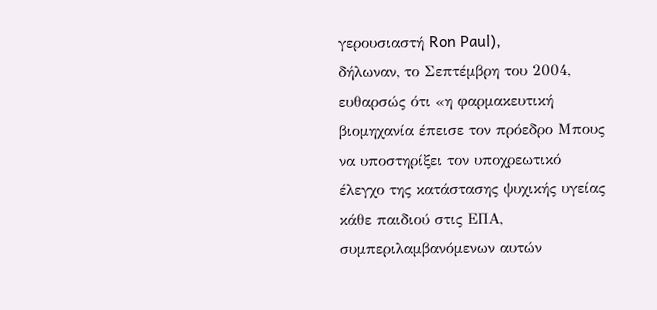γερουσιαστή Ron Paul),
δήλωναν, το Σεπτέμβρη του 2004,
ευθαρσώς ότι «η φαρμακευτική
βιομηχανία έπεισε τον πρόεδρο Μπους
να υποστηρίξει τον υποχρεωτικό
έλεγχο της κατάστασης ψυχικής υγείας
κάθε παιδιού στις ΕΠΑ,
συμπεριλαμβανόμενων αυτών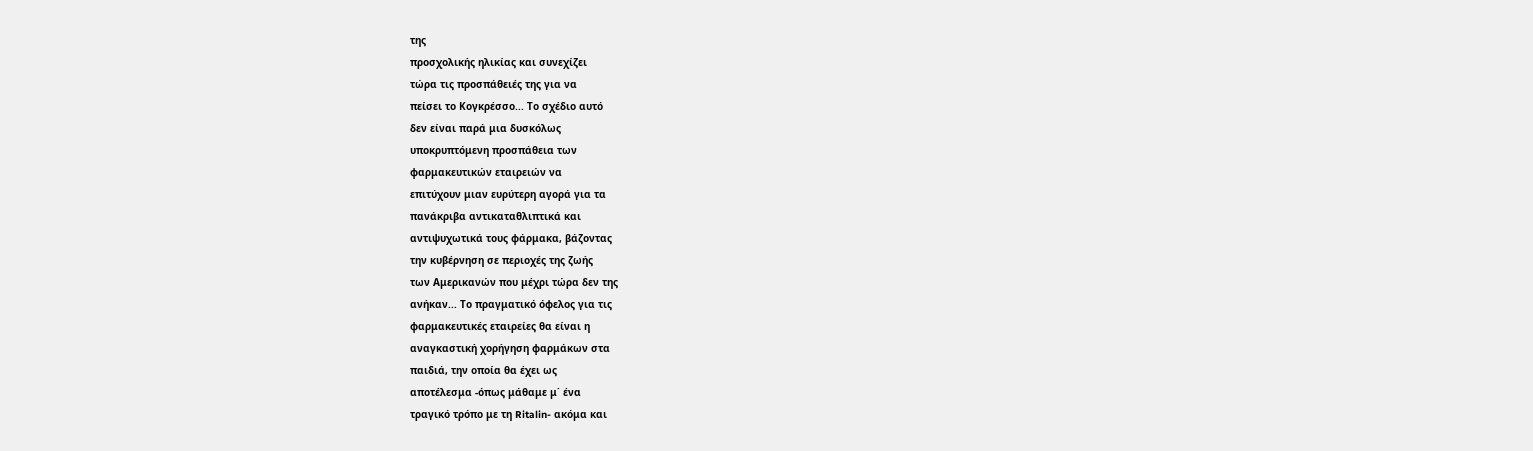της
προσχολικής ηλικίας και συνεχίζει
τώρα τις προσπάθειές της για να
πείσει το Κογκρέσσο... Το σχέδιο αυτό
δεν είναι παρά μια δυσκόλως
υποκρυπτόμενη προσπάθεια των
φαρμακευτικών εταιρειών να
επιτύχουν μιαν ευρύτερη αγορά για τα
πανάκριβα αντικαταθλιπτικά και
αντιψυχωτικά τους φάρμακα, βάζοντας
την κυβέρνηση σε περιοχές της ζωής
των Αμερικανών που μέχρι τώρα δεν της
ανήκαν... Το πραγματικό όφελος για τις
φαρμακευτικές εταιρείες θα είναι η
αναγκαστική χορήγηση φαρμάκων στα
παιδιά, την οποία θα έχει ως
αποτέλεσμα -όπως μάθαμε μ΄ ένα
τραγικό τρόπο με τη Ritalin- ακόμα και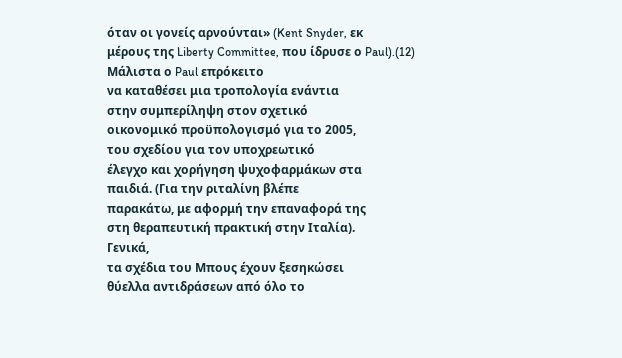όταν οι γονείς αρνούνται» (Kent Snyder, εκ
μέρους της Liberty Committee, που ίδρυσε ο Paul).(12)
Μάλιστα ο Paul επρόκειτο
να καταθέσει μια τροπολογία ενάντια
στην συμπερίληψη στον σχετικό
οικονομικό προϋπολογισμό για το 2005,
του σχεδίου για τον υποχρεωτικό
έλεγχο και χορήγηση ψυχοφαρμάκων στα
παιδιά. (Για την ριταλίνη βλέπε
παρακάτω, με αφορμή την επαναφορά της
στη θεραπευτική πρακτική στην Ιταλία).
Γενικά,
τα σχέδια του Μπους έχουν ξεσηκώσει
θύελλα αντιδράσεων από όλο το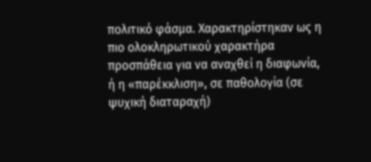πολιτικό φάσμα. Χαρακτηρίστηκαν ως η
πιο ολοκληρωτικού χαρακτήρα
προσπάθεια για να αναχθεί η διαφωνία,
ή η «παρέκκλιση», σε παθολογία (σε
ψυχική διαταραχή)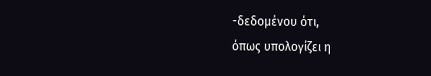-δεδομένου ότι,
όπως υπολογίζει η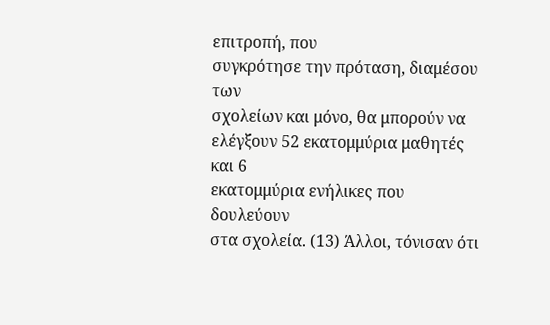επιτροπή, που
συγκρότησε την πρόταση, διαμέσου των
σχολείων και μόνο, θα μπορούν να
ελέγξουν 52 εκατομμύρια μαθητές και 6
εκατομμύρια ενήλικες που δουλεύουν
στα σχολεία. (13) Άλλοι, τόνισαν ότι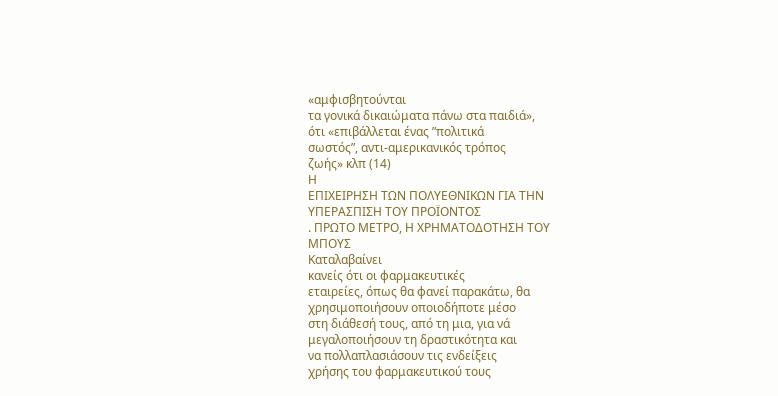«αμφισβητούνται
τα γονικά δικαιώματα πάνω στα παιδιά»,
ότι «επιβάλλεται ένας ”πολιτικά
σωστός”, αντι-αμερικανικός τρόπος
ζωής» κλπ (14)
Η
ΕΠΙΧΕΙΡΗΣΗ ΤΩΝ ΠΟΛΥΕΘΝΙΚΩΝ ΓΙΑ ΤΗΝ
ΥΠΕΡΑΣΠΙΣΗ ΤΟΥ ΠΡΟΪΟΝΤΟΣ
. ΠΡΩΤΟ ΜΕΤΡΟ, Η ΧΡΗΜΑΤΟΔΟΤΗΣΗ ΤΟΥ
ΜΠΟΥΣ
Καταλαβαίνει
κανείς ότι οι φαρμακευτικές
εταιρείες, όπως θα φανεί παρακάτω, θα
χρησιμοποιήσουν οποιοδήποτε μέσο
στη διάθεσή τους, από τη μια, για νά
μεγαλοποιήσουν τη δραστικότητα και
να πολλαπλασιάσουν τις ενδείξεις
χρήσης του φαρμακευτικού τους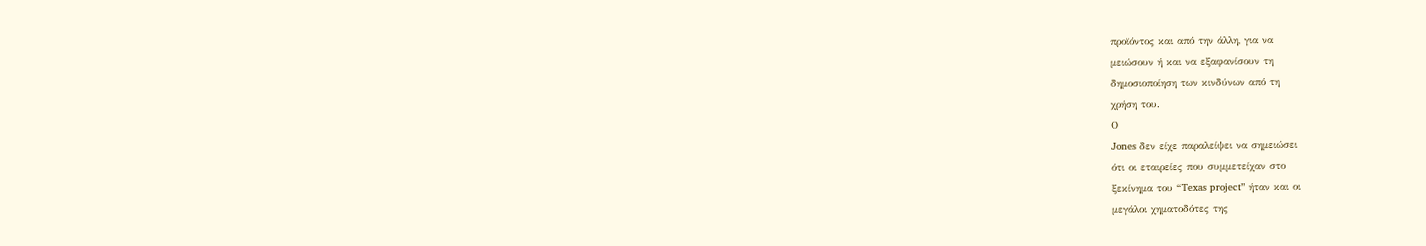προϊόντος και από την άλλη, για να
μειώσουν ή και να εξαφανίσουν τη
δημοσιοποίηση των κινδύνων από τη
χρήση του.
Ο
Jones δεν είχε παραλείψει να σημειώσει
ότι οι εταιρείες που συμμετείχαν στο
ξεκίνημα του “Texas project” ήταν και οι
μεγάλοι χηματοδότες της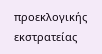προεκλογικής εκστρατείας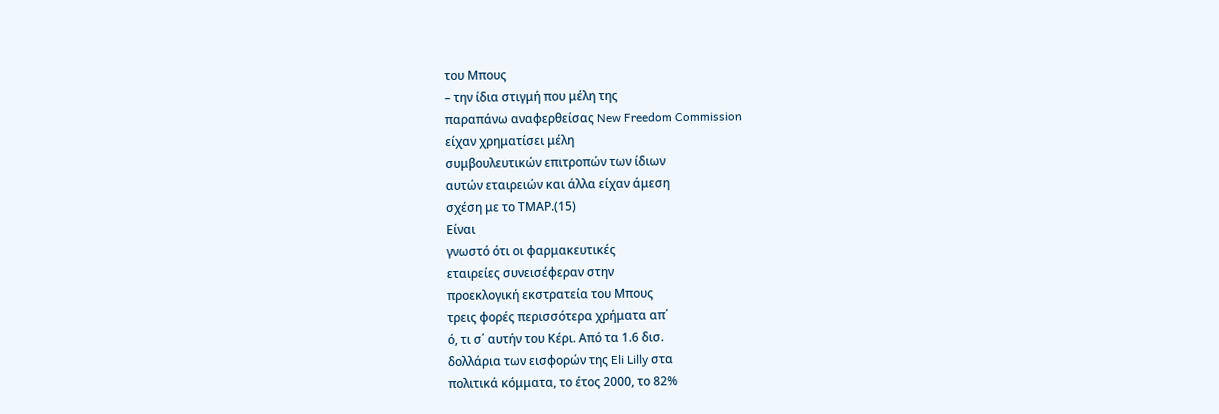του Μπους
– την ίδια στιγμή που μέλη της
παραπάνω αναφερθείσας New Freedom Commission
είχαν χρηματίσει μέλη
συμβουλευτικών επιτροπών των ίδιων
αυτών εταιρειών και άλλα είχαν άμεση
σχέση με το ΤΜΑΡ.(15)
Είναι
γνωστό ότι οι φαρμακευτικές
εταιρείες συνεισέφεραν στην
προεκλογική εκστρατεία του Μπους
τρεις φορές περισσότερα χρήματα απ΄
ό, τι σ΄ αυτήν του Κέρι. Από τα 1.6 δισ.
δολλάρια των εισφορών της Eli Lilly στα
πολιτικά κόμματα, το έτος 2000, το 82%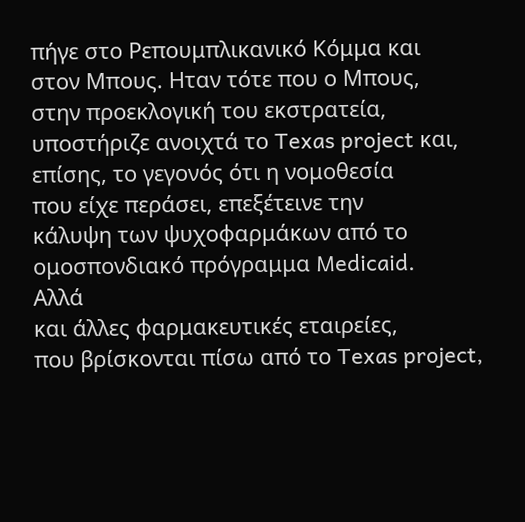πήγε στο Ρεπουμπλικανικό Κόμμα και
στον Μπους. Ηταν τότε που ο Μπους,
στην προεκλογική του εκστρατεία,
υποστήριζε ανοιχτά το Texas project και,
επίσης, το γεγονός ότι η νομοθεσία
που είχε περάσει, επεξέτεινε την
κάλυψη των ψυχοφαρμάκων από το
ομοσπονδιακό πρόγραμμα Medicaid.
Αλλά
και άλλες φαρμακευτικές εταιρείες,
που βρίσκονται πίσω από το Texas project,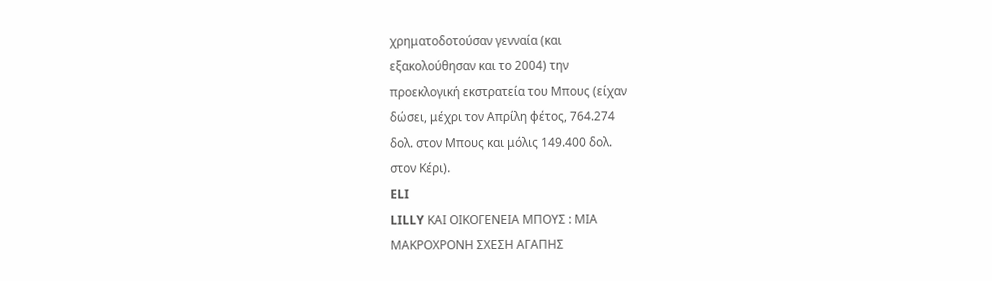χρηματοδοτούσαν γενναία (και
εξακολούθησαν και το 2004) την
προεκλογική εκστρατεία του Μπους (είχαν
δώσει, μέχρι τον Απρίλη φέτος, 764.274
δολ. στον Μπους και μόλις 149.400 δολ.
στον Κέρι).
ELI
LILLY ΚΑΙ ΟΙΚΟΓΕΝΕΙΑ ΜΠΟΥΣ : ΜΙΑ
ΜΑΚΡΟΧΡΟΝΗ ΣΧΕΣΗ ΑΓΑΠΗΣ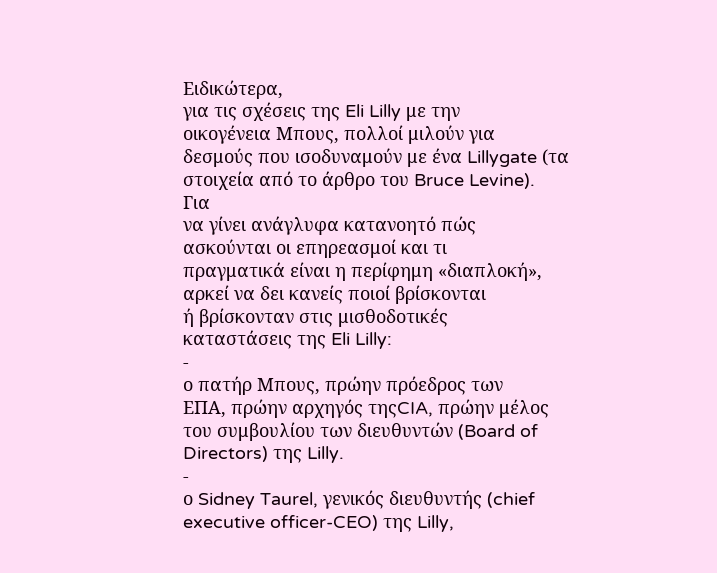Ειδικώτερα,
για τις σχέσεις της Eli Lilly με την
οικογένεια Μπους, πολλοί μιλούν για
δεσμούς που ισοδυναμούν με ένα Lillygate (τα
στοιχεία από το άρθρο του Bruce Levine).
Για
να γίνει ανάγλυφα κατανοητό πώς
ασκούνται οι επηρεασμοί και τι
πραγματικά είναι η περίφημη «διαπλοκή»,
αρκεί να δει κανείς ποιοί βρίσκονται
ή βρίσκονταν στις μισθοδοτικές
καταστάσεις της Eli Lilly:
-
ο πατήρ Μπους, πρώην πρόεδρος των
ΕΠΑ, πρώην αρχηγός τηςCIA, πρώην μέλος
του συμβουλίου των διευθυντών (Board of
Directors) της Lilly.
-
ο Sidney Taurel, γενικός διευθυντής (chief
executive officer-CEO) της Lilly,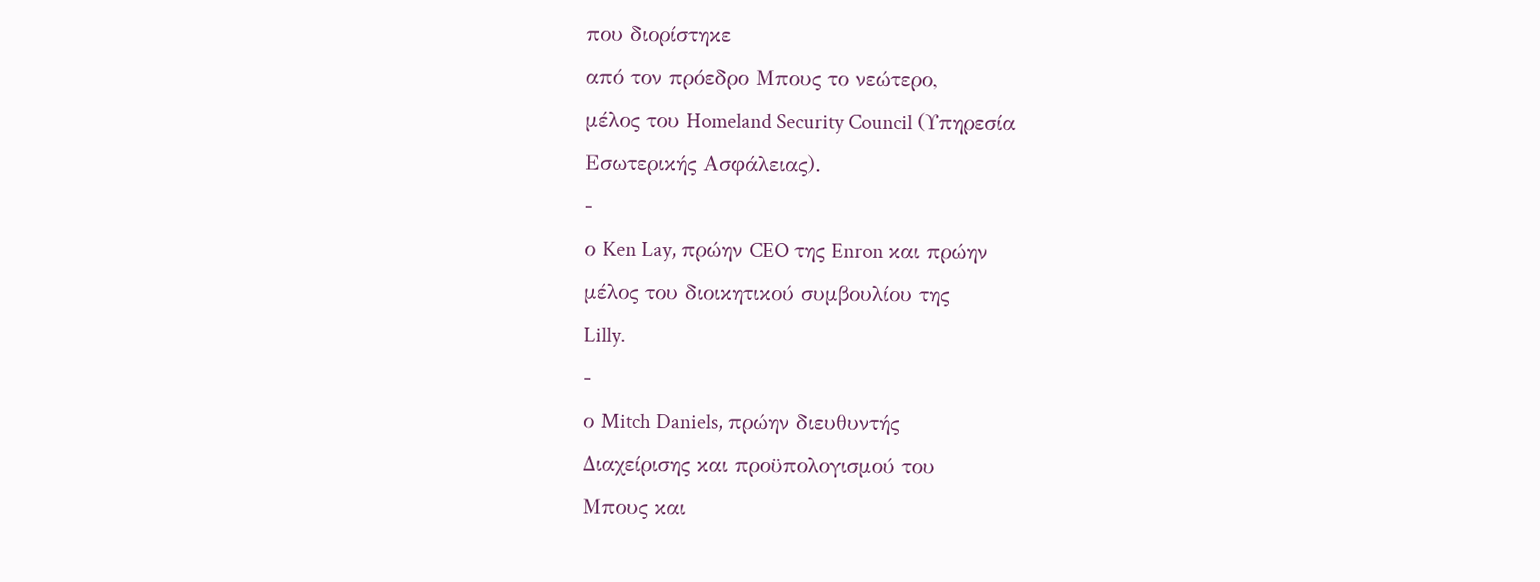που διορίστηκε
από τον πρόεδρο Μπους το νεώτερο,
μέλος του Homeland Security Council (Υπηρεσία
Εσωτερικής Ασφάλειας).
-
ο Ken Lay, πρώην CEO της Enron και πρώην
μέλος του διοικητικού συμβουλίου της
Lilly.
-
ο Mitch Daniels, πρώην διευθυντής
Διαχείρισης και προϋπολογισμού του
Μπους και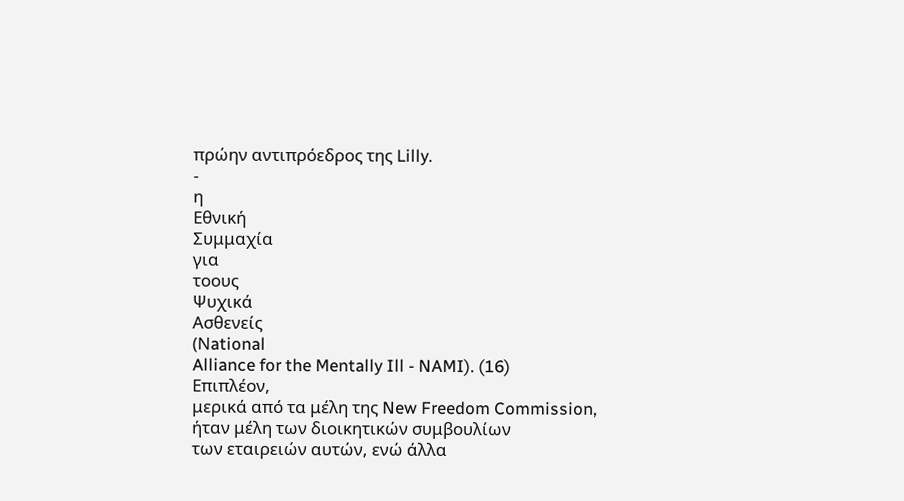πρώην αντιπρόεδρος της Lilly.
-
η
Εθνική
Συμμαχία
για
τοους
Ψυχικά
Ασθενείς
(Νational
Alliance for the Mentally Ill - NAMI). (16)
Επιπλέον,
μερικά από τα μέλη της New Freedom Commission,
ήταν μέλη των διοικητικών συμβουλίων
των εταιρειών αυτών, ενώ άλλα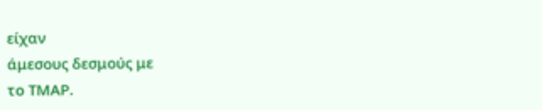είχαν
άμεσους δεσμούς με
το ΤΜΑΡ.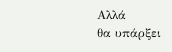Αλλά
θα υπάρξει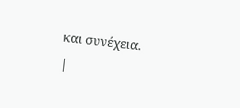και συνέχεια.
|